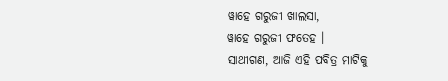ୱାହେ ଗରୁଜୀ ଖାଲସା,
ୱାହେ ଗରୁଜୀ ଫତେହ ।
ସାଥୀଗଣ, ଆଜି ଏହି ପବିତ୍ର ମାଟିକୁ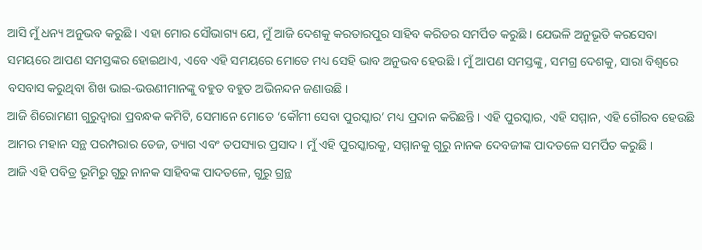ଆସି ମୁଁ ଧନ୍ୟ ଅନୁଭବ କରୁଛି । ଏହା ମୋର ସୌଭାଗ୍ୟ ଯେ, ମୁଁ ଆଜି ଦେଶକୁ କରତାରପୁର ସାହିବ କରିଡର ସମର୍ପିତ କରୁଛି । ଯେଭଳି ଅନୁଭୂତି କରସେବା ସମୟରେ ଆପଣ ସମସ୍ତଙ୍କର ହୋଇଥାଏ, ଏବେ ଏହି ସମୟରେ ମୋତେ ମଧ୍ୟ ସେହି ଭାବ ଅନୁଭବ ହେଉଛି । ମୁଁ ଆପଣ ସମସ୍ତଙ୍କୁ, ସମଗ୍ର ଦେଶକୁ, ସାରା ବିଶ୍ୱରେ ବସବାସ କରୁଥିବା ଶିଖ ଭାଇ-ଭଉଣୀମାନଙ୍କୁ ବହୁତ ବହୁତ ଅଭିନନ୍ଦନ ଜଣାଉଛି ।
ଆଜି ଶିରୋମଣୀ ଗୁରୁଦ୍ୱାରା ପ୍ରବନ୍ଧକ କମିଟି, ସେମାନେ ମୋତେ ‘କୌମୀ ସେବା ପୁରସ୍କାର’ ମଧ୍ୟ ପ୍ରଦାନ କରିଛନ୍ତି । ଏହି ପୁରସ୍କାର, ଏହି ସମ୍ମାନ, ଏହି ଗୌରବ ହେଉଛି ଆମର ମହାନ ସନ୍ଥ ପରମ୍ପରାର ତେଜ, ତ୍ୟାଗ ଏବଂ ତପସ୍ୟାର ପ୍ରସାଦ । ମୁଁ ଏହି ପୁରସ୍କାରକୁ, ସମ୍ମାନକୁ ଗୁରୁ ନାନକ ଦେବଜୀଙ୍କ ପାଦତଳେ ସମର୍ପିତ କରୁଛି ।
ଆଜି ଏହି ପବିତ୍ର ଭୂମିରୁ ଗୁରୁ ନାନକ ସାହିବଙ୍କ ପାଦତଳେ, ଗୁରୁ ଗ୍ରନ୍ଥ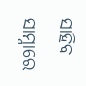ସାହିବ ସାମ୍ନାରେ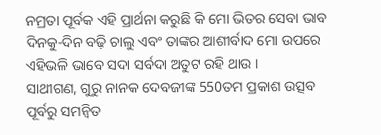ନମ୍ରତା ପୂର୍ବକ ଏହି ପ୍ରାର୍ଥନା କରୁଛି କି ମୋ ଭିତର ସେବା ଭାବ ଦିନକୁ-ଦିନ ବଢ଼ି ଚାଲୁ ଏବଂ ତାଙ୍କର ଆଶୀର୍ବାଦ ମୋ ଉପରେ ଏହିଭଳି ଭାବେ ସଦା ସର୍ବଦା ଅତୁଟ ରହି ଥାଉ ।
ସାଥୀଗଣ, ଗୁରୁ ନାନକ ଦେବଜୀଙ୍କ 550ତମ ପ୍ରକାଶ ଉତ୍ସବ ପୂର୍ବରୁ ସମନ୍ୱିତ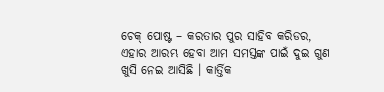ଚେକ୍ ପୋଷ୍ଟ – କରତାର ପୁର ସାହିବ କରିଡର, ଏହାର ଆରମ୍ଭ ହେବା ଆମ ସମସ୍ତଙ୍କ ପାଇଁ ଦୁଇ ଗୁଣ ଖୁସି ନେଇ ଆସିଛି । କାର୍ତ୍ତିକ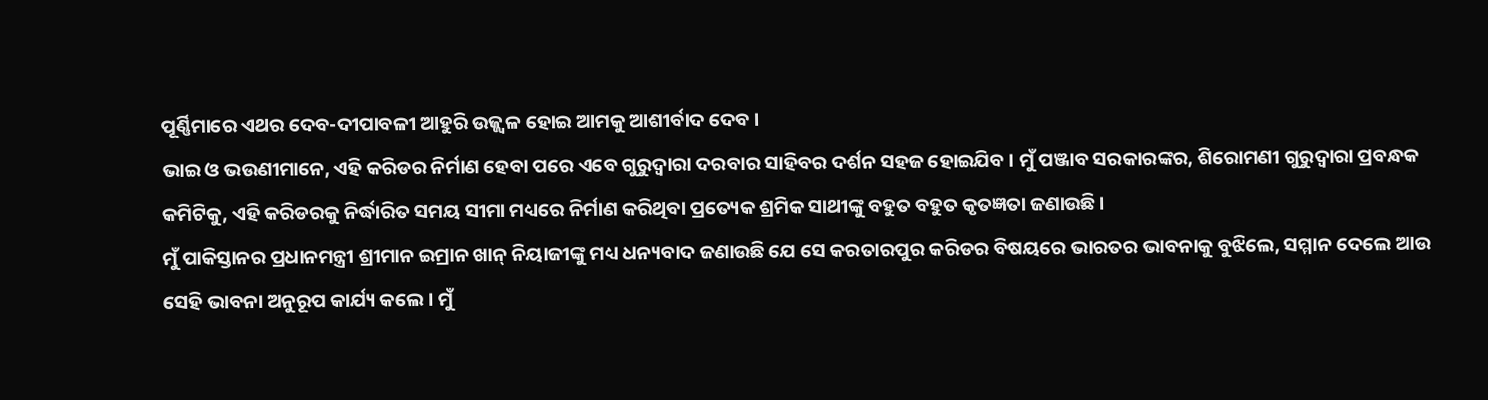ପୂର୍ଣ୍ଣିମାରେ ଏଥର ଦେବ-ଦୀପାବଳୀ ଆହୁରି ଉଜ୍ଜ୍ୱଳ ହୋଇ ଆମକୁ ଆଶୀର୍ବାଦ ଦେବ ।
ଭାଇ ଓ ଭଉଣୀମାନେ, ଏହି କରିଡର ନିର୍ମାଣ ହେବା ପରେ ଏବେ ଗୁରୁଦ୍ୱାରା ଦରବାର ସାହିବର ଦର୍ଶନ ସହଜ ହୋଇଯିବ । ମୁଁ ପଞ୍ଜାବ ସରକାରଙ୍କର, ଶିରୋମଣୀ ଗୁରୁଦ୍ୱାରା ପ୍ରବନ୍ଧକ କମିଟିକୁ, ଏହି କରିଡରକୁ ନିର୍ଦ୍ଧାରିତ ସମୟ ସୀମା ମଧ୍ୟରେ ନିର୍ମାଣ କରିଥିବା ପ୍ରତ୍ୟେକ ଶ୍ରମିକ ସାଥୀଙ୍କୁ ବହୁତ ବହୁତ କୃତଜ୍ଞତା ଜଣାଉଛି ।
ମୁଁ ପାକିସ୍ତାନର ପ୍ରଧାନମନ୍ତ୍ରୀ ଶ୍ରୀମାନ ଇମ୍ରାନ ଖାନ୍ ନିୟାଜୀଙ୍କୁ ମଧ୍ୟ ଧନ୍ୟବାଦ ଜଣାଉଛି ଯେ ସେ କରତାରପୁର କରିଡର ବିଷୟରେ ଭାରତର ଭାବନାକୁ ବୁଝିଲେ, ସମ୍ମାନ ଦେଲେ ଆଉ ସେହି ଭାବନା ଅନୁରୂପ କାର୍ଯ୍ୟ କଲେ । ମୁଁ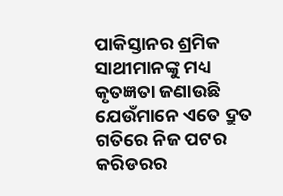ପାକିସ୍ତାନର ଶ୍ରମିକ ସାଥୀମାନଙ୍କୁ ମଧ୍ୟ କୃତଜ୍ଞତା ଜଣାଉଛି ଯେଉଁମାନେ ଏତେ ଦ୍ରୁତ ଗତିରେ ନିଜ ପଟର କରିଡରର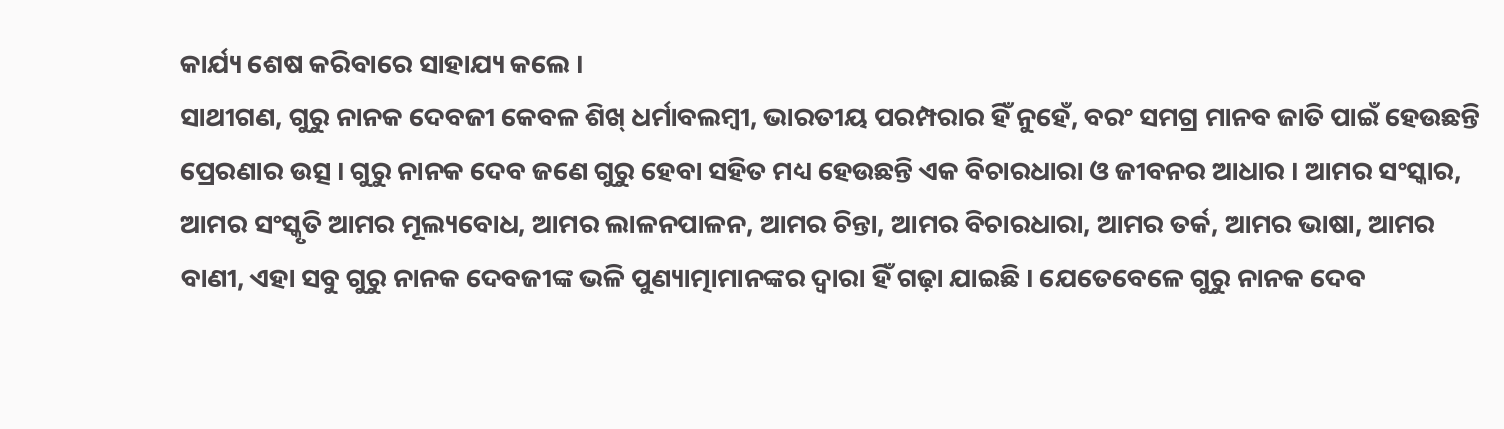କାର୍ଯ୍ୟ ଶେଷ କରିବାରେ ସାହାଯ୍ୟ କଲେ ।
ସାଥୀଗଣ, ଗୁରୁ ନାନକ ଦେବଜୀ କେବଳ ଶିଖ୍ ଧର୍ମାବଲମ୍ବୀ, ଭାରତୀୟ ପରମ୍ପରାର ହିଁ ନୁହେଁ, ବରଂ ସମଗ୍ର ମାନବ ଜାତି ପାଇଁ ହେଉଛନ୍ତି ପ୍ରେରଣାର ଉତ୍ସ । ଗୁରୁ ନାନକ ଦେବ ଜଣେ ଗୁରୁ ହେବା ସହିତ ମଧ୍ୟ ହେଉଛନ୍ତି ଏକ ବିଚାରଧାରା ଓ ଜୀବନର ଆଧାର । ଆମର ସଂସ୍କାର, ଆମର ସଂସ୍କୃତି ଆମର ମୂଲ୍ୟବୋଧ, ଆମର ଲାଳନପାଳନ, ଆମର ଚିନ୍ତା, ଆମର ବିଚାରଧାରା, ଆମର ତର୍କ, ଆମର ଭାଷା, ଆମର ବାଣୀ, ଏହା ସବୁ ଗୁରୁ ନାନକ ଦେବଜୀଙ୍କ ଭଳି ପୁଣ୍ୟାତ୍ମାମାନଙ୍କର ଦ୍ୱାରା ହିଁ ଗଢ଼ା ଯାଇଛି । ଯେତେବେଳେ ଗୁରୁ ନାନକ ଦେବ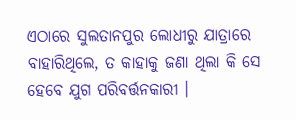ଏଠାରେ ସୁଲତାନପୁର ଲୋଧୀରୁ ଯାତ୍ରାରେ ବାହାରିଥିଲେ, ତ କାହାକୁ ଜଣା ଥିଲା କି ସେ ହେବେ ଯୁଗ ପରିବର୍ତ୍ତନକାରୀ ।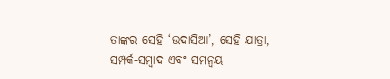ତାଙ୍କର ସେହି ‘ଉଦାସିଆ’, ସେହି ଯାତ୍ରା, ସମ୍ପର୍କ-ସମ୍ବାଦ ଏବଂ ସମନ୍ୱୟ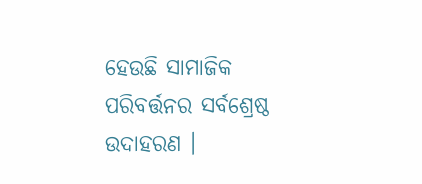ହେଉଛି ସାମାଜିକ ପରିବର୍ତ୍ତନର ସର୍ବଶ୍ରେଷ୍ଠ ଉଦାହରଣ ।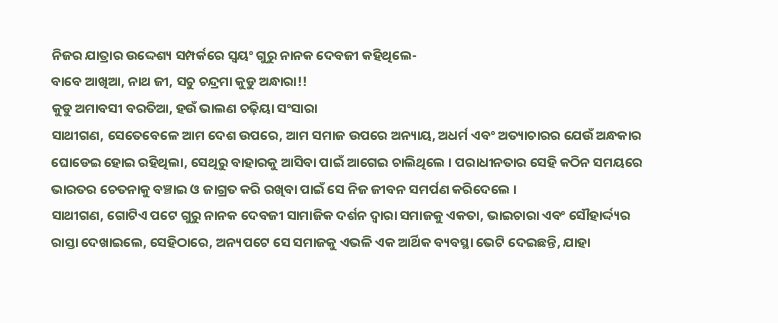ନିଜର ଯାତ୍ରାର ଉଦ୍ଦେଶ୍ୟ ସମ୍ପର୍କରେ ସ୍ୱୟଂ ଗୁରୁ ନାନକ ଦେବଜୀ କହିଥିଲେ-
ବାବେ ଆଖିଆ, ନାଥ ଜୀ, ସଚୁ ଚନ୍ଦ୍ରମା କୁଡୁ ଅନ୍ଧାରା!!
କୁଡୁ ଅମାବସୀ ବରତିଆ, ହଉଁ ଭାଲଣ ଚଢ଼ିୟା ସଂସାରା
ସାଥୀଗଣ, ସେତେବେଳେ ଆମ ଦେଶ ଉପରେ, ଆମ ସମାଜ ଉପରେ ଅନ୍ୟାୟ, ଅଧର୍ମ ଏବଂ ଅତ୍ୟାଚାରର ଯେଉଁ ଅନ୍ଧକାର ଘୋଡେଇ ହୋଇ ରହିଥିଲା, ସେଥିରୁ ବାହାରକୁ ଆସିବା ପାଇଁ ଆଗେଇ ଚାଲିଥିଲେ । ପରାଧୀନତାର ସେହି କଠିନ ସମୟରେ ଭାରତର ଚେତନାକୁ ବଞ୍ଚାଇ ଓ ଜାଗ୍ରତ କରି ରଖିବା ପାଇଁ ସେ ନିଜ ଜୀବନ ସମର୍ପଣ କରିଦେଲେ ।
ସାଥୀଗଣ, ଗୋଟିଏ ପଟେ ଗୁରୁ ନାନକ ଦେବଜୀ ସାମାଜିକ ଦର୍ଶନ ଦ୍ୱାରା ସମାଜକୁ ଏକତା, ଭାଇଚାରା ଏବଂ ସୌହାର୍ଦ୍ଦ୍ୟର ରାସ୍ତା ଦେଖାଇଲେ, ସେହିଠାରେ, ଅନ୍ୟପଟେ ସେ ସମାଜକୁ ଏଭଳି ଏକ ଆର୍ଥିକ ବ୍ୟବସ୍ଥା ଭେଟି ଦେଇଛନ୍ତି, ଯାହା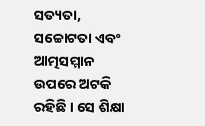ସତ୍ୟତା, ସଚ୍ଚୋଟତା ଏବଂ ଆତ୍ମସମ୍ମାନ ଉପରେ ଅଟକି ରହିଛି । ସେ ଶିକ୍ଷା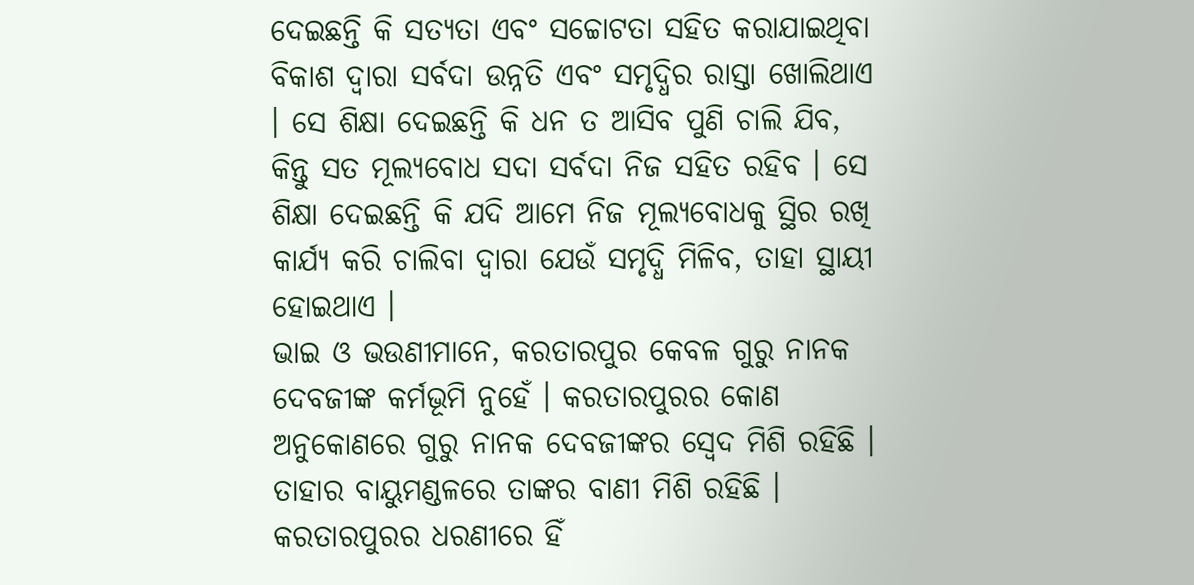ଦେଇଛନ୍ତି କି ସତ୍ୟତା ଏବଂ ସଚ୍ଚୋଟତା ସହିତ କରାଯାଇଥିବା ବିକାଶ ଦ୍ୱାରା ସର୍ବଦା ଉନ୍ନତି ଏବଂ ସମୃଦ୍ଧିର ରାସ୍ତା ଖୋଲିଥାଏ । ସେ ଶିକ୍ଷା ଦେଇଛନ୍ତି କି ଧନ ତ ଆସିବ ପୁଣି ଚାଲି ଯିବ, କିନ୍ତୁ ସତ ମୂଲ୍ୟବୋଧ ସଦା ସର୍ବଦା ନିଜ ସହିତ ରହିବ । ସେ ଶିକ୍ଷା ଦେଇଛନ୍ତି କି ଯଦି ଆମେ ନିଜ ମୂଲ୍ୟବୋଧକୁ ସ୍ଥିର ରଖି କାର୍ଯ୍ୟ କରି ଚାଲିବା ଦ୍ଵାରା ଯେଉଁ ସମୃଦ୍ଧି ମିଳିବ, ତାହା ସ୍ଥାୟୀ ହୋଇଥାଏ ।
ଭାଇ ଓ ଭଉଣୀମାନେ, କରତାରପୁର କେବଳ ଗୁରୁ ନାନକ ଦେବଜୀଙ୍କ କର୍ମଭୂମି ନୁହେଁ । କରତାରପୁରର କୋଣ ଅନୁକୋଣରେ ଗୁରୁ ନାନକ ଦେବଜୀଙ୍କର ସ୍ୱେଦ ମିଶି ରହିଛି । ତାହାର ବାୟୁମଣ୍ଡଳରେ ତାଙ୍କର ବାଣୀ ମିଶି ରହିଛି । କରତାରପୁରର ଧରଣୀରେ ହିଁ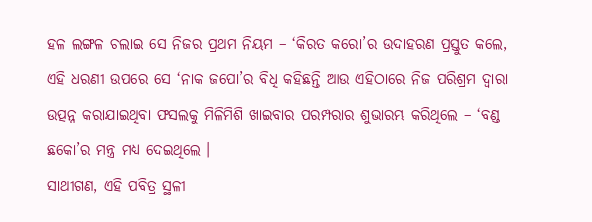ହଳ ଲଙ୍ଗଳ ଚଲାଇ ସେ ନିଜର ପ୍ରଥମ ନିୟମ – ‘କିରତ କରୋ’ର ଉଦାହରଣ ପ୍ରସ୍ତୁତ କଲେ, ଏହି ଧରଣୀ ଉପରେ ସେ ‘ନାକ ଜପୋ’ର ବିଧି କହିଛନ୍ତି ଆଉ ଏହିଠାରେ ନିଜ ପରିଶ୍ରମ ଦ୍ୱାରା ଉତ୍ପନ୍ନ କରାଯାଇଥିବା ଫସଲକୁ ମିଳିମିଶି ଖାଇବାର ପରମ୍ପରାର ଶୁଭାରମ୍ଭ କରିଥିଲେ – ‘ବଣ୍ଡ ଛକୋ’ର ମନ୍ତ୍ର ମଧ୍ୟ ଦେଇଥିଲେ ।
ସାଥୀଗଣ, ଏହି ପବିତ୍ର ସ୍ଥଳୀ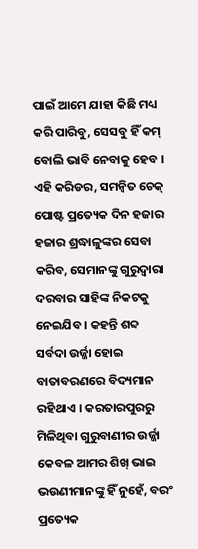ପାଇଁ ଆମେ ଯାହା କିଛି ମଧ୍ୟ କରି ପାରିବୁ, ସେସବୁ ହିଁ କମ୍ ବୋଲି ଭାବି ନେବାକୁ ହେବ । ଏହି କରିଡର, ସମନ୍ୱିତ ଚେକ୍ ପୋଷ୍ଟ ପ୍ରତ୍ୟେକ ଦିନ ହଜାର ହଜାର ଶ୍ରଦ୍ଧାଳୁଙ୍କର ସେବା କରିବ, ସେମାନଙ୍କୁ ଗୁରୁଦ୍ୱାରା ଦରବାର ସାହିଙ୍କ ନିକଟକୁ ନେଇଯିବ । କହନ୍ତି ଶବ୍ଦ ସର୍ବଦା ଉର୍ଜ୍ଜା ହୋଇ ବାତାବରଣରେ ବିଦ୍ୟମାନ ରହିଥାଏ । କରତାରପୁରରୁ ମିଳିଥିବା ଗୁରୁବାଣୀର ଉର୍ଜ୍ଜା କେବଳ ଆମର ଶିଖ୍ ଭାଇ ଭଉଣୀମାନଙ୍କୁ ହିଁ ନୁହେଁ, ବରଂ ପ୍ରତ୍ୟେକ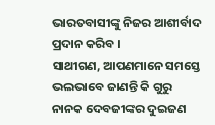ଭାରତବାସୀଙ୍କୁ ନିଜର ଆଶୀର୍ବାଦ ପ୍ରଦାନ କରିବ ।
ସାଥୀଗଣ, ଆପଣମାନେ ସମସ୍ତେ ଭଲଭାବେ ଜାଣନ୍ତି କି ଗୁରୁ ନାନକ ଦେବଜୀଙ୍କର ଦୁଇଜଣ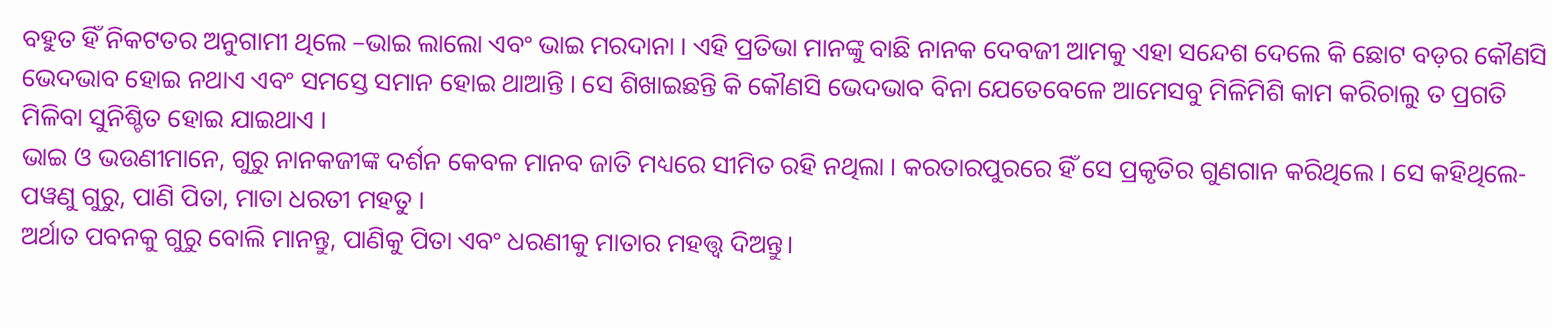ବହୁତ ହିଁ ନିକଟତର ଅନୁଗାମୀ ଥିଲେ –ଭାଇ ଲାଲୋ ଏବଂ ଭାଇ ମରଦାନା । ଏହି ପ୍ରତିଭା ମାନଙ୍କୁ ବାଛି ନାନକ ଦେବଜୀ ଆମକୁ ଏହା ସନ୍ଦେଶ ଦେଲେ କି ଛୋଟ ବଡ଼ର କୌଣସି ଭେଦଭାବ ହୋଇ ନଥାଏ ଏବଂ ସମସ୍ତେ ସମାନ ହୋଇ ଥାଆନ୍ତି । ସେ ଶିଖାଇଛନ୍ତି କି କୌଣସି ଭେଦଭାବ ବିନା ଯେତେବେଳେ ଆମେସବୁ ମିଳିମିଶି କାମ କରିଚାଲୁ ତ ପ୍ରଗତି ମିଳିବା ସୁନିଶ୍ଚିତ ହୋଇ ଯାଇଥାଏ ।
ଭାଇ ଓ ଭଉଣୀମାନେ, ଗୁରୁ ନାନକଜୀଙ୍କ ଦର୍ଶନ କେବଳ ମାନବ ଜାତି ମଧ୍ୟରେ ସୀମିତ ରହି ନଥିଲା । କରତାରପୁରରେ ହିଁ ସେ ପ୍ରକୃତିର ଗୁଣଗାନ କରିଥିଲେ । ସେ କହିଥିଲେ-
ପୱଣୁ ଗୁରୁ, ପାଣି ପିତା, ମାତା ଧରତୀ ମହତୁ ।
ଅର୍ଥାତ ପବନକୁ ଗୁରୁ ବୋଲି ମାନନ୍ତୁ, ପାଣିକୁ ପିତା ଏବଂ ଧରଣୀକୁ ମାତାର ମହତ୍ତ୍ଵ ଦିଅନ୍ତୁ।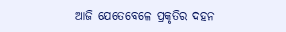ଆଜି ଯେତେବେଳେ ପ୍ରକୃତିର ଦହନ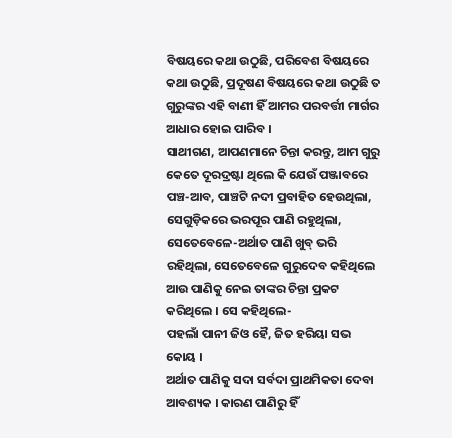ବିଷୟରେ କଥା ଉଠୁଛି, ପରିବେଶ ବିଷୟରେ କଥା ଉଠୁଛି, ପ୍ରଦୂଷଣ ବିଷୟରେ କଥା ଉଠୁଛି ତ ଗୁରୁଙ୍କର ଏହି ବାଣୀ ହିଁ ଆମର ପରବର୍ତ୍ତୀ ମାର୍ଗର ଆଧାର ହୋଇ ପାରିବ ।
ସାଥୀଗଣ, ଆପଣମାନେ ଚିନ୍ତା କରନ୍ତୁ, ଆମ ଗୁରୁ କେତେ ଦୂରଦ୍ରଷ୍ଟା ଥିଲେ କି ଯେଉଁ ପଞ୍ଜାବରେ ପଞ୍ଚ-ଆବ, ପାଞ୍ଚଟି ନଦୀ ପ୍ରବାହିତ ହେଉଥିଲା, ସେଗୁଡ଼ିକରେ ଭରପୂର ପାଣି ରହୁଥିଲା, ସେତେବେଳେ-ଅର୍ଥାତ ପାଣି ଖୁବ୍ ଭରି ରହିଥିଲା, ସେତେବେଳେ ଗୁରୁଦେବ କହିଥିଲେ ଆଉ ପାଣିକୁ ନେଇ ତାଙ୍କର ଚିନ୍ତା ପ୍ରକଟ କରିଥିଲେ । ସେ କହିଥିଲେ-
ପହଲାଁ ପାନୀ ଜିଓ ହୈ, ଜିତ ହରିୟା ସଭ କୋୟ ।
ଅର୍ଥାତ ପାଣିକୁ ସଦା ସର୍ବଦା ପ୍ରାଥମିକତା ଦେବା ଆବଶ୍ୟକ । କାରଣ ପାଣିରୁ ହିଁ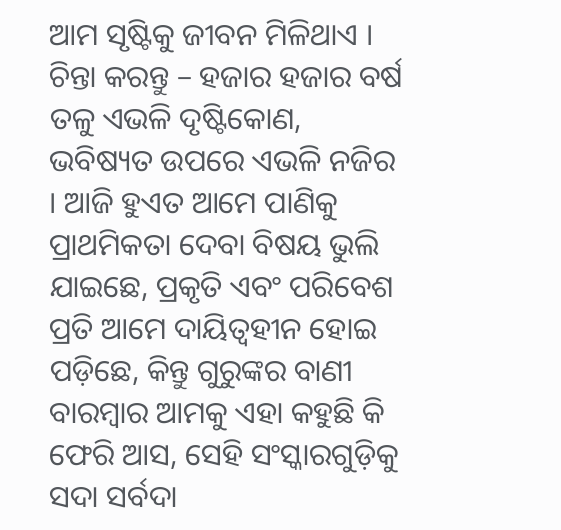ଆମ ସୃଷ୍ଟିକୁ ଜୀବନ ମିଳିଥାଏ । ଚିନ୍ତା କରନ୍ତୁ – ହଜାର ହଜାର ବର୍ଷ ତଳୁ ଏଭଳି ଦୃଷ୍ଟିକୋଣ, ଭବିଷ୍ୟତ ଉପରେ ଏଭଳି ନଜିର । ଆଜି ହୁଏତ ଆମେ ପାଣିକୁ ପ୍ରାଥମିକତା ଦେବା ବିଷୟ ଭୁଲି ଯାଇଛେ, ପ୍ରକୃତି ଏବଂ ପରିବେଶ ପ୍ରତି ଆମେ ଦାୟିତ୍ୱହୀନ ହୋଇ ପଡ଼ିଛେ, କିନ୍ତୁ ଗୁରୁଙ୍କର ବାଣୀ ବାରମ୍ବାର ଆମକୁ ଏହା କହୁଛି କି ଫେରି ଆସ, ସେହି ସଂସ୍କାରଗୁଡ଼ିକୁ ସଦା ସର୍ବଦା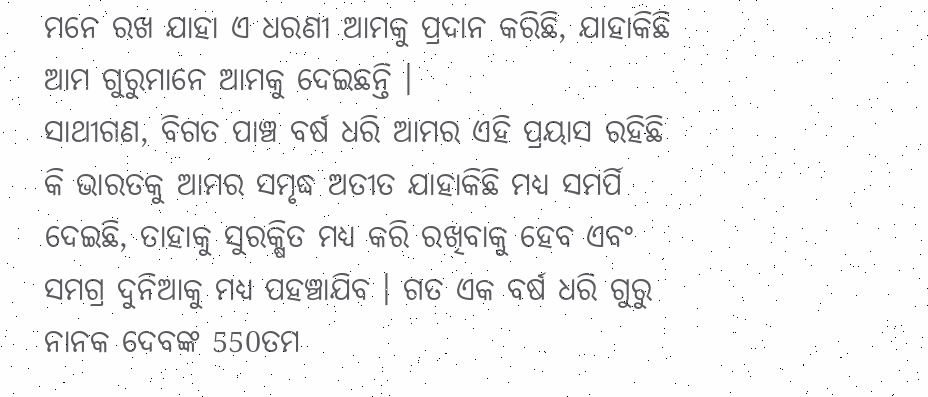ମନେ ରଖ ଯାହା ଏ ଧରଣୀ ଆମକୁ ପ୍ରଦାନ କରିଛି, ଯାହାକିଛି ଆମ ଗୁରୁମାନେ ଆମକୁ ଦେଇଛନ୍ତି ।
ସାଥୀଗଣ, ବିଗତ ପାଞ୍ଚ ବର୍ଷ ଧରି ଆମର ଏହି ପ୍ରୟାସ ରହିଛି କି ଭାରତକୁ ଆମର ସମୃଦ୍ଧ ଅତୀତ ଯାହାକିଛି ମଧ୍ୟ ସମର୍ପି ଦେଇଛି, ତାହାକୁ ସୁରକ୍ଷିତ ମଧ୍ୟ କରି ରଖିବାକୁ ହେବ ଏବଂ ସମଗ୍ର ଦୁନିଆକୁ ମଧ୍ୟ ପହଞ୍ଚାଯିବ । ଗତ ଏକ ବର୍ଷ ଧରି ଗୁରୁ ନାନକ ଦେବଙ୍କ 550ତମ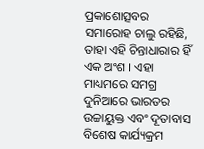ପ୍ରକାଶୋତ୍ସବର ସମାରୋହ ଚାଲୁ ରହିଛି, ତାହା ଏହି ଚିନ୍ତାଧାରାର ହିଁ ଏକ ଅଂଶ । ଏହା ମାଧ୍ୟମରେ ସମଗ୍ର ଦୁନିଆରେ ଭାରତର ଉଚ୍ଚାୟୁକ୍ତ ଏବଂ ଦୂତାବାସ ବିଶେଷ କାର୍ଯ୍ୟକ୍ରମ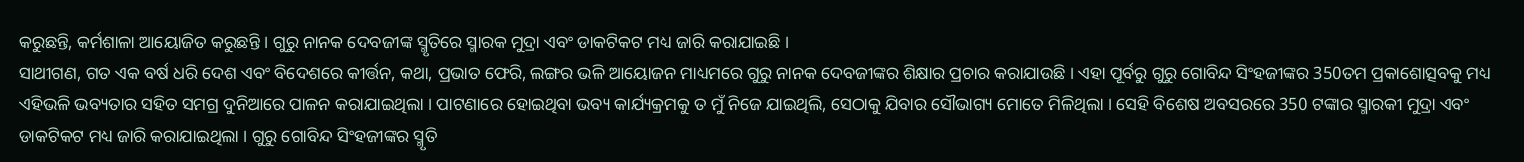କରୁଛନ୍ତି, କର୍ମଶାଳା ଆୟୋଜିତ କରୁଛନ୍ତି । ଗୁରୁ ନାନକ ଦେବଜୀଙ୍କ ସ୍ମୃତିରେ ସ୍ମାରକ ମୁଦ୍ରା ଏବଂ ଡାକଟିକଟ ମଧ୍ୟ ଜାରି କରାଯାଇଛି ।
ସାଥୀଗଣ, ଗତ ଏକ ବର୍ଷ ଧରି ଦେଶ ଏବଂ ବିଦେଶରେ କୀର୍ତ୍ତନ, କଥା, ପ୍ରଭାତ ଫେରି, ଲଙ୍ଗର ଭଳି ଆୟୋଜନ ମାଧ୍ୟମରେ ଗୁରୁ ନାନକ ଦେବଜୀଙ୍କର ଶିକ୍ଷାର ପ୍ରଚାର କରାଯାଉଛି । ଏହା ପୂର୍ବରୁ ଗୁରୁ ଗୋବିନ୍ଦ ସିଂହଜୀଙ୍କର 350ତମ ପ୍ରକାଶୋତ୍ସବକୁ ମଧ୍ୟ ଏହିଭଳି ଭବ୍ୟତାର ସହିତ ସମଗ୍ର ଦୁନିଆରେ ପାଳନ କରାଯାଇଥିଲା । ପାଟଣାରେ ହୋଇଥିବା ଭବ୍ୟ କାର୍ଯ୍ୟକ୍ରମକୁ ତ ମୁଁ ନିଜେ ଯାଇଥିଲି, ସେଠାକୁ ଯିବାର ସୌଭାଗ୍ୟ ମୋତେ ମିଳିଥିଲା । ସେହି ବିଶେଷ ଅବସରରେ 350 ଟଙ୍କାର ସ୍ମାରକୀ ମୁଦ୍ରା ଏବଂ ଡାକଟିକଟ ମଧ୍ୟ ଜାରି କରାଯାଇଥିଲା । ଗୁରୁ ଗୋବିନ୍ଦ ସିଂହଜୀଙ୍କର ସ୍ମୃତି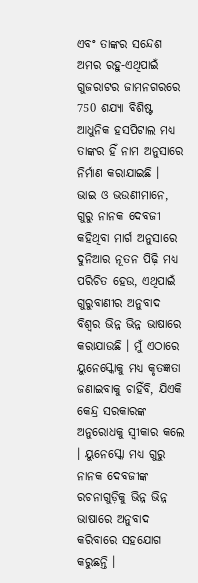ଏବଂ ତାଙ୍କର ସନ୍ଦେଶ ଅମର ରହୁ-ଏଥିପାଇଁ ଗୁଜରାଟର ଜାମନଗରରେ 750 ଶଯ୍ୟା ବିଶିଷ୍ଟ ଆଧୁନିକ ହସପିଟାଲ ମଧ୍ୟ ତାଙ୍କର ହିଁ ନାମ ଅନୁସାରେ ନିର୍ମାଣ କରାଯାଇଛି ।
ଭାଇ ଓ ଭଉଣୀମାନେ, ଗୁରୁ ନାନକ ଦେବଜୀ କହିଥିବା ମାର୍ଗ ଅନୁସାରେ ଦୁନିଆର ନୂତନ ପିଢ଼ି ମଧ୍ୟ ପରିଚିତ ହେଉ, ଏଥିପାଇଁ ଗୁରୁବାଣୀର ଅନୁବାଦ ବିଶ୍ୱର ଭିନ୍ନ ଭିନ୍ନ ଭାଷାରେ କରାଯାଉଛି । ମୁଁ ଏଠାରେ ୟୁନେସ୍କୋକୁ ମଧ୍ୟ କୃତଜ୍ଞତା ଜଣାଇବାକୁ ଚାହିଁବି, ଯିଏକି କେନ୍ଦ୍ର ସରକାରଙ୍କ ଅନୁରୋଧକୁ ସ୍ୱୀକାର କଲେ । ୟୁନେସ୍କୋ ମଧ୍ୟ ଗୁରୁ ନାନକ ଦେବଜୀଙ୍କ ରଚନାଗୁଡ଼ିକୁ ଭିନ୍ନ ଭିନ୍ନ ଭାଷାରେ ଅନୁବାଦ କରିବାରେ ସହଯୋଗ କରୁଛନ୍ତି ।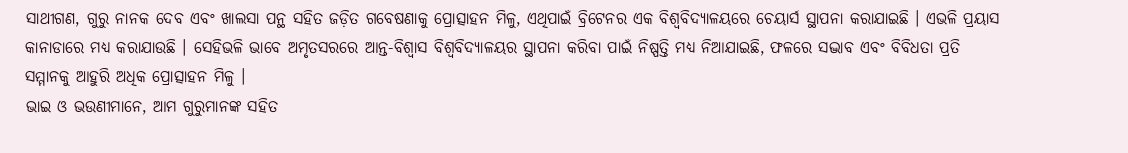ସାଥୀଗଣ, ଗୁରୁ ନାନକ ଦେବ ଏବଂ ଖାଲସା ପନ୍ଥ ସହିତ ଜଡ଼ିତ ଗବେଷଣାକୁ ପ୍ରୋତ୍ସାହନ ମିଳୁ, ଏଥିପାଇଁ ବ୍ରିଟେନର ଏକ ବିଶ୍ୱବିଦ୍ୟାଳୟରେ ଚେୟାର୍ସ ସ୍ଥାପନା କରାଯାଇଛି । ଏଭଳି ପ୍ରୟାସ କାନାଡାରେ ମଧ୍ୟ କରାଯାଉଛି । ସେହିଭଳି ଭାବେ ଅମୃତସରରେ ଆନ୍ତ-ବିଶ୍ୱାସ ବିଶ୍ୱବିଦ୍ୟାଳୟର ସ୍ଥାପନା କରିବା ପାଇଁ ନିଷ୍ପତ୍ତି ମଧ୍ୟ ନିଆଯାଇଛି, ଫଳରେ ସଦ୍ଭାବ ଏବଂ ବିବିଧତା ପ୍ରତି ସମ୍ମାନକୁ ଆହୁରି ଅଧିକ ପ୍ରୋତ୍ସାହନ ମିଳୁ ।
ଭାଇ ଓ ଭଉଣୀମାନେ, ଆମ ଗୁରୁମାନଙ୍କ ସହିତ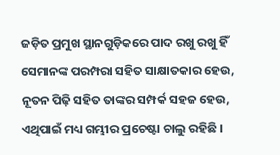ଜଡ଼ିତ ପ୍ରମୁଖ ସ୍ଥାନଗୁଡ଼ିକରେ ପାଦ ରଖୁ ରଖୁ ହିଁ ସେମାନଙ୍କ ପରମ୍ପରା ସହିତ ସାକ୍ଷାତକାର ହେଉ, ନୂତନ ପିଢ଼ି ସହିତ ତାଙ୍କର ସମ୍ପର୍କ ସହଜ ହେଉ, ଏଥିପାଇଁ ମଧ୍ୟ ଗମ୍ଭୀର ପ୍ରଚେଷ୍ଟା ଚାଲୁ ରହିଛି ।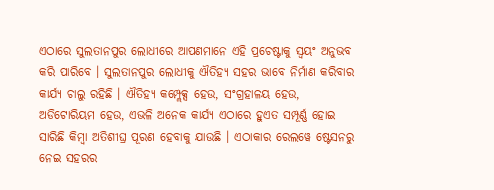ଏଠାରେ ସୁଲତାନପୁର ଲୋଧୀରେ ଆପଣମାନେ ଏହି ପ୍ରଚେଷ୍ଟାକୁ ସ୍ୱୟଂ ଅନୁଭବ କରି ପାରିବେ । ସୁଲତାନପୁର ଲୋଧୀକୁ ଐତିହ୍ୟ ସହର ଭାବେ ନିର୍ମାଣ କରିବାର କାର୍ଯ୍ୟ ଚାଲୁ ରହିଛି । ଐତିହ୍ୟ କମ୍ପ୍ଲେକ୍ସ ହେଉ, ସଂଗ୍ରହାଳୟ ହେଉ, ଅଡିଟୋରିୟମ ହେଉ, ଏଭଳି ଅନେକ କାର୍ଯ୍ୟ ଏଠାରେ ହୁଏତ ସମ୍ପୂର୍ଣ୍ଣ ହୋଇ ସାରିଛି କିମ୍ବା ଅତିଶୀଘ୍ର ପୂରଣ ହେବାକୁ ଯାଉଛି । ଏଠାକାର ରେଲୱେ ଷ୍ଟେସନରୁ ନେଇ ସହରର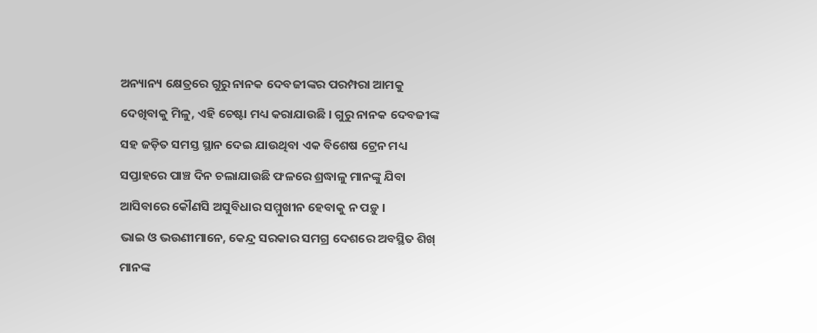ଅନ୍ୟାନ୍ୟ କ୍ଷେତ୍ରରେ ଗୁରୁ ନାନକ ଦେବଜୀଙ୍କର ପରମ୍ପରା ଆମକୁ ଦେଖିବାକୁ ମିଳୁ, ଏହି ଚେଷ୍ଟା ମଧ୍ୟ କରାଯାଉଛି । ଗୁରୁ ନାନକ ଦେବଜୀଙ୍କ ସହ ଜଡ଼ିତ ସମସ୍ତ ସ୍ଥାନ ଦେଇ ଯାଉଥିବା ଏକ ବିଶେଷ ଟ୍ରେନ ମଧ୍ୟ ସପ୍ତାହରେ ପାଞ୍ଚ ଦିନ ଚଲାଯାଉଛି ଫଳରେ ଶ୍ରଦ୍ଧାଳୁ ମାନଙ୍କୁ ଯିବା ଆସିବାରେ କୌଣସି ଅସୁବିଧାର ସମ୍ମୁଖୀନ ହେବାକୁ ନ ପଡ଼ୁ ।
ଭାଇ ଓ ଭଉଣୀମାନେ, କେନ୍ଦ୍ର ସରକାର ସମଗ୍ର ଦେଶରେ ଅବସ୍ଥିତ ଶିଖ୍ ମାନଙ୍କ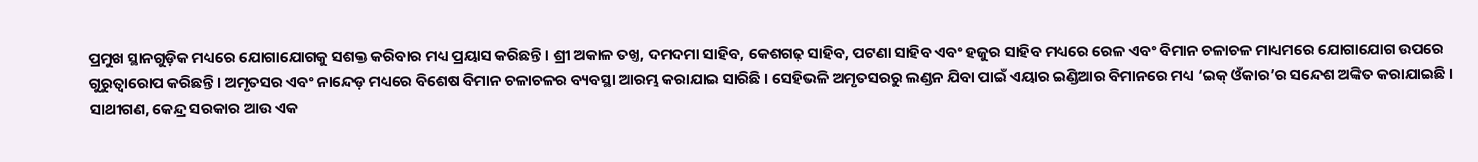ପ୍ରମୁଖ ସ୍ଥାନଗୁଡ଼ିକ ମଧ୍ୟରେ ଯୋଗାଯୋଗକୁ ସଶକ୍ତ କରିବାର ମଧ୍ୟ ପ୍ରୟାସ କରିଛନ୍ତି । ଶ୍ରୀ ଅକାଳ ତଖ୍ତ, ଦମଦମା ସାହିବ, କେଶଗଢ଼ ସାହିବ, ପଟଣା ସାହିବ ଏବଂ ହଜୁର ସାହିବ ମଧ୍ୟରେ ରେଳ ଏବଂ ବିମାନ ଚଳାଚଳ ମାଧ୍ୟମରେ ଯୋଗାଯୋଗ ଉପରେ ଗୁରୁତ୍ୱାରୋପ କରିଛନ୍ତି । ଅମୃତସର ଏବଂ ନାନ୍ଦେଡ଼ ମଧ୍ୟରେ ବିଶେଷ ବିମାନ ଚଳାଚଳର ବ୍ୟବସ୍ଥା ଆରମ୍ଭ କରାଯାଇ ସାରିଛି । ସେହିଭଳି ଅମୃତସରରୁ ଲଣ୍ଡନ ଯିବା ପାଇଁ ଏୟାର ଇଣ୍ଡିଆର ବିମାନରେ ମଧ୍ୟ ‘ଇକ୍ ଓଁକାର’ର ସନ୍ଦେଶ ଅଙ୍କିତ କରାଯାଇଛି ।
ସାଥୀଗଣ, କେନ୍ଦ୍ର ସରକାର ଆଉ ଏକ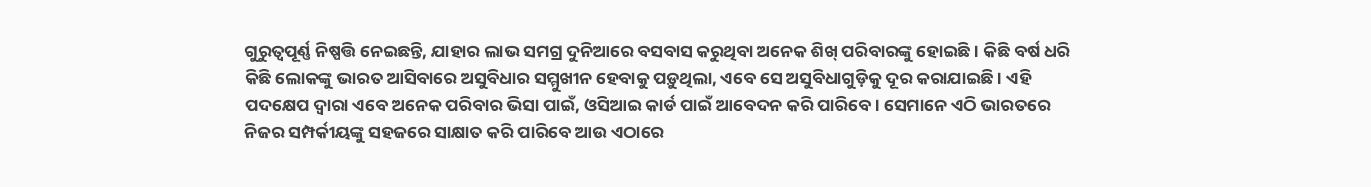ଗୁରୁତ୍ୱପୂର୍ଣ୍ଣ ନିଷ୍ପତ୍ତି ନେଇଛନ୍ତି, ଯାହାର ଲାଭ ସମଗ୍ର ଦୁନିଆରେ ବସବାସ କରୁଥିବା ଅନେକ ଶିଖ୍ ପରିବାରଙ୍କୁ ହୋଇଛି । କିଛି ବର୍ଷ ଧରି କିଛି ଲୋକଙ୍କୁ ଭାରତ ଆସିବାରେ ଅସୁବିଧାର ସମ୍ମୁଖୀନ ହେବାକୁ ପଡ଼ୁଥିଲା, ଏବେ ସେ ଅସୁବିଧାଗୁଡ଼ିକୁ ଦୂର କରାଯାଇଛି । ଏହି ପଦକ୍ଷେପ ଦ୍ୱାରା ଏବେ ଅନେକ ପରିବାର ଭିସା ପାଇଁ, ଓସିଆଇ କାର୍ଡ ପାଇଁ ଆବେଦନ କରି ପାରିବେ । ସେମାନେ ଏଠି ଭାରତରେ ନିଜର ସମ୍ପର୍କୀୟଙ୍କୁ ସହଜରେ ସାକ୍ଷାତ କରି ପାରିବେ ଆଉ ଏଠାରେ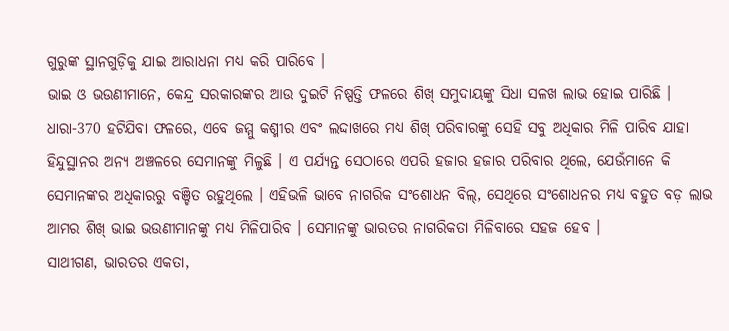ଗୁରୁଙ୍କ ସ୍ଥାନଗୁଡ଼ିକୁ ଯାଇ ଆରାଧନା ମଧ୍ୟ କରି ପାରିବେ ।
ଭାଇ ଓ ଭଉଣୀମାନେ, କେନ୍ଦ୍ର ସରକାରଙ୍କର ଆଉ ଦୁଇଟି ନିଷ୍ପତ୍ତି ଫଳରେ ଶିଖ୍ ସମୁଦାୟଙ୍କୁ ସିଧା ସଳଖ ଲାଭ ହୋଇ ପାରିଛି । ଧାରା-370 ହଟିଯିବା ଫଳରେ, ଏବେ ଜମ୍ମୁ କଶ୍ମୀର ଏବଂ ଲଦ୍ଦାଖରେ ମଧ୍ୟ ଶିଖ୍ ପରିବାରଙ୍କୁ ସେହି ସବୁ ଅଧିକାର ମିଳି ପାରିବ ଯାହା ହିନ୍ଦୁସ୍ଥାନର ଅନ୍ୟ ଅଞ୍ଚଳରେ ସେମାନଙ୍କୁ ମିଳୁଛି । ଏ ପର୍ଯ୍ୟନ୍ତ ସେଠାରେ ଏପରି ହଜାର ହଜାର ପରିବାର ଥିଲେ, ଯେଉଁମାନେ କି ସେମାନଙ୍କର ଅଧିକାରରୁ ବଞ୍ଚିତ ରହୁଥିଲେ । ଏହିଭଳି ଭାବେ ନାଗରିକ ସଂଶୋଧନ ବିଲ୍, ସେଥିରେ ସଂଶୋଧନର ମଧ୍ୟ ବହୁତ ବଡ଼ ଲାଭ ଆମର ଶିଖ୍ ଭାଇ ଭଉଣୀମାନଙ୍କୁ ମଧ୍ୟ ମିଳିପାରିବ । ସେମାନଙ୍କୁ ଭାରତର ନାଗରିକତା ମିଳିବାରେ ସହଜ ହେବ ।
ସାଥୀଗଣ, ଭାରତର ଏକତା,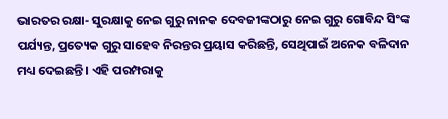ଭାରତର ରକ୍ଷା- ସୁରକ୍ଷାକୁ ନେଇ ଗୁରୁ ନାନକ ଦେବଜୀଙ୍କଠାରୁ ନେଇ ଗୁରୁ ଗୋବିନ୍ଦ ସିଂଙ୍କ ପର୍ଯ୍ୟନ୍ତ, ପ୍ରତ୍ୟେକ ଗୁରୁ ସାହେବ ନିରନ୍ତର ପ୍ରୟାସ କରିଛନ୍ତି, ସେଥିପାଇଁ ଅନେକ ବଳିଦାନ ମଧ୍ୟ ଦେଇଛନ୍ତି । ଏହି ପରମ୍ପରାକୁ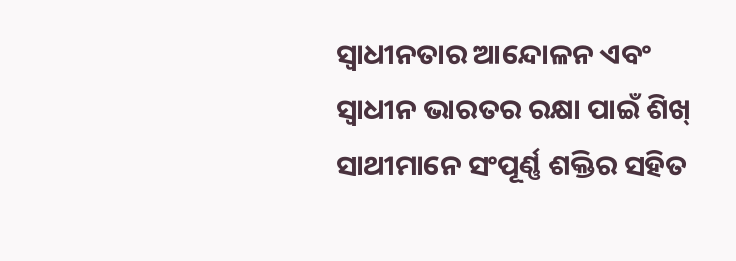ସ୍ୱାଧୀନତାର ଆନ୍ଦୋଳନ ଏବଂ ସ୍ୱାଧୀନ ଭାରତର ରକ୍ଷା ପାଇଁ ଶିଖ୍ ସାଥୀମାନେ ସଂପୂର୍ଣ୍ଣ ଶକ୍ତିର ସହିତ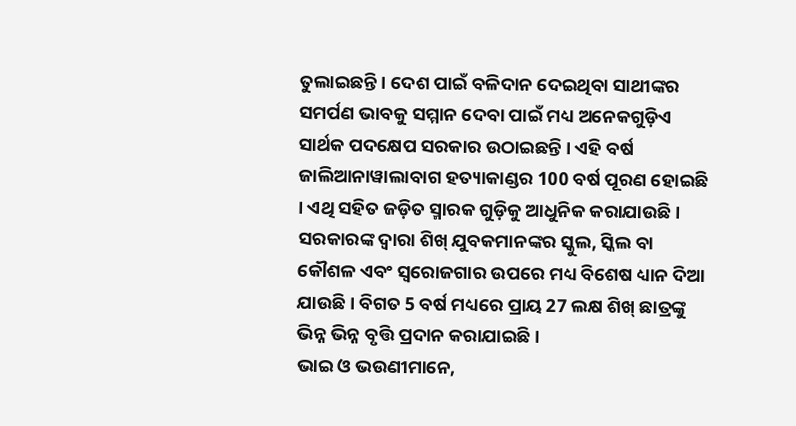ତୁଲାଇଛନ୍ତି । ଦେଶ ପାଇଁ ବଳିଦାନ ଦେଇଥିବା ସାଥୀଙ୍କର ସମର୍ପଣ ଭାବକୁ ସମ୍ମାନ ଦେବା ପାଇଁ ମଧ୍ୟ ଅନେକଗୁଡ଼ିଏ ସାର୍ଥକ ପଦକ୍ଷେପ ସରକାର ଉଠାଇଛନ୍ତି । ଏହି ବର୍ଷ ଜାଲିଆନାୱାଲାବାଗ ହତ୍ୟାକାଣ୍ଡର 100 ବର୍ଷ ପୂରଣ ହୋଇଛି । ଏଥି ସହିତ ଜଡ଼ିତ ସ୍ମାରକ ଗୁଡ଼ିକୁ ଆଧୁନିକ କରାଯାଉଛି । ସରକାରଙ୍କ ଦ୍ୱାରା ଶିଖ୍ ଯୁବକମାନଙ୍କର ସ୍କୁଲ, ସ୍କିଲ ବା କୌଶଳ ଏବଂ ସ୍ୱରୋଜଗାର ଉପରେ ମଧ୍ୟ ବିଶେଷ ଧ୍ୟାନ ଦିଆ ଯାଉଛି । ବିଗତ 5 ବର୍ଷ ମଧ୍ୟରେ ପ୍ରାୟ 27 ଲକ୍ଷ ଶିଖ୍ ଛାତ୍ରଙ୍କୁ ଭିନ୍ନ ଭିନ୍ନ ବୃତ୍ତି ପ୍ରଦାନ କରାଯାଇଛି ।
ଭାଇ ଓ ଭଉଣୀମାନେ,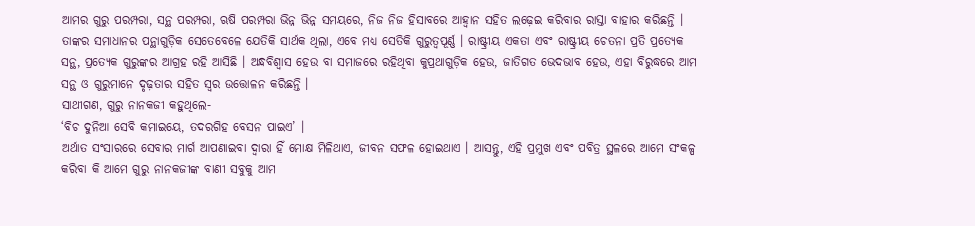ଆମର ଗୁରୁ ପରମ୍ପରା, ସନ୍ଥ ପରମ୍ପରା, ଋଷି ପରମ୍ପରା ଭିନ୍ନ ଭିନ୍ନ ସମୟରେ, ନିଜ ନିଜ ହିସାବରେ ଆହ୍ୱାନ ସହିତ ଲଢ଼େଇ କରିବାର ରାସ୍ତା ବାହାର କରିଛନ୍ତି । ତାଙ୍କର ସମାଧାନର ପନ୍ଥାଗୁଡ଼ିକ ସେତେବେଳେ ଯେତିକି ସାର୍ଥକ ଥିଲା, ଏବେ ମଧ୍ୟ ସେତିକି ଗୁରୁତ୍ୱପୂର୍ଣ୍ଣ । ରାଷ୍ଟ୍ରୀୟ ଏକତା ଏବଂ ରାଷ୍ଟ୍ରୀୟ ଚେତନା ପ୍ରତି ପ୍ରତ୍ୟେକ ସନ୍ଥ, ପ୍ରତ୍ୟେକ ଗୁରୁଙ୍କର ଆଗ୍ରହ ରହି ଆସିଛି । ଅନ୍ଧବିଶ୍ୱାସ ହେଉ ବା ସମାଜରେ ରହିଥିବା କୁପ୍ରଥାଗୁଡ଼ିକ ହେଉ, ଜାତିଗତ ଭେଦଭାବ ହେଉ, ଏହା ବିରୁଦ୍ଧରେ ଆମ ସନ୍ଥ ଓ ଗୁରୁମାନେ ଦୃଢ଼ତାର ସହିତ ସ୍ୱର ଉତ୍ତୋଳନ କରିଛନ୍ତି ।
ସାଥୀଗଣ, ଗୁରୁ ନାନକଜୀ କହୁଥିଲେ-
‘ବିଚ ଦୁନିଆ ସେବି କମାଇୟେ, ତଦରଗିହ ବେସନ ପାଇଏ’ ।
ଅର୍ଥାତ ସଂସାରରେ ସେବାର ମାର୍ଗ ଆପଣାଇବା ଦ୍ୱାରା ହିଁ ମୋକ୍ଷ ମିଳିଥାଏ, ଜୀବନ ସଫଳ ହୋଇଥାଏ । ଆସନ୍ତୁ, ଏହି ପ୍ରମୁଖ ଏବଂ ପବିତ୍ର ସ୍ଥଳରେ ଆମେ ସଂକଳ୍ପ କରିବା କି ଆମେ ଗୁରୁ ନାନକଜୀଙ୍କ ବାଣୀ ସବୁକୁ ଆମ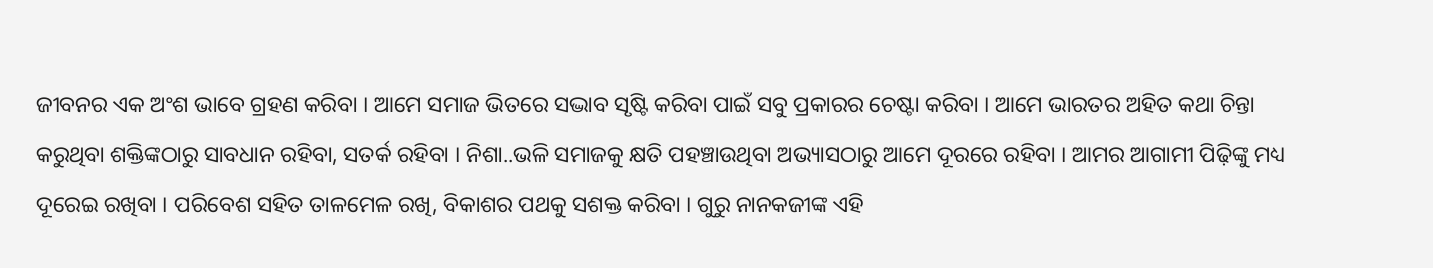ଜୀବନର ଏକ ଅଂଶ ଭାବେ ଗ୍ରହଣ କରିବା । ଆମେ ସମାଜ ଭିତରେ ସଦ୍ଭାବ ସୃଷ୍ଟି କରିବା ପାଇଁ ସବୁ ପ୍ରକାରର ଚେଷ୍ଟା କରିବା । ଆମେ ଭାରତର ଅହିତ କଥା ଚିନ୍ତା କରୁଥିବା ଶକ୍ତିଙ୍କଠାରୁ ସାବଧାନ ରହିବା, ସତର୍କ ରହିବା । ନିଶା..ଭଳି ସମାଜକୁ କ୍ଷତି ପହଞ୍ଚାଉଥିବା ଅଭ୍ୟାସଠାରୁ ଆମେ ଦୂରରେ ରହିବା । ଆମର ଆଗାମୀ ପିଢ଼ିଙ୍କୁ ମଧ୍ୟ ଦୂରେଇ ରଖିବା । ପରିବେଶ ସହିତ ତାଳମେଳ ରଖି, ବିକାଶର ପଥକୁ ସଶକ୍ତ କରିବା । ଗୁରୁ ନାନକଜୀଙ୍କ ଏହି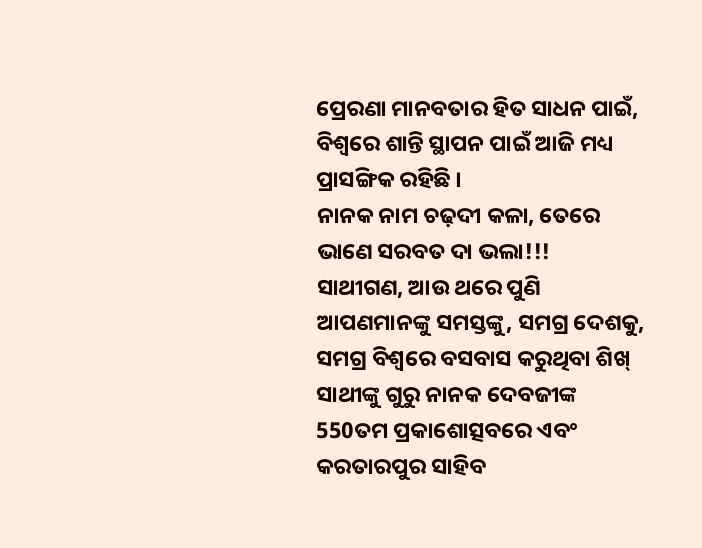ପ୍ରେରଣା ମାନବତାର ହିତ ସାଧନ ପାଇଁ, ବିଶ୍ୱରେ ଶାନ୍ତି ସ୍ଥାପନ ପାଇଁ ଆଜି ମଧ୍ୟ ପ୍ରାସଙ୍ଗିକ ରହିଛି ।
ନାନକ ନାମ ଚଢ଼ଦୀ କଳା, ତେରେ ଭାଣେ ସରବତ ଦା ଭଲା!!!
ସାଥୀଗଣ, ଆଉ ଥରେ ପୁଣି ଆପଣମାନଙ୍କୁ ସମସ୍ତଙ୍କୁ, ସମଗ୍ର ଦେଶକୁ, ସମଗ୍ର ବିଶ୍ୱରେ ବସବାସ କରୁଥିବା ଶିଖ୍ ସାଥୀଙ୍କୁ ଗୁରୁ ନାନକ ଦେବଜୀଙ୍କ 550ତମ ପ୍ରକାଶୋତ୍ସବରେ ଏବଂ କରତାରପୁର ସାହିବ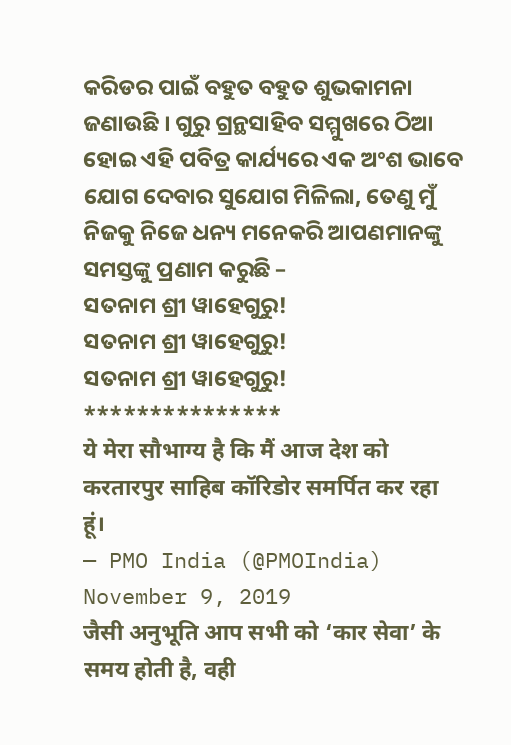କରିଡର ପାଇଁ ବହୁତ ବହୁତ ଶୁଭକାମନା ଜଣାଉଛି । ଗୁରୁ ଗ୍ରନ୍ଥସାହିବ ସମ୍ମୁଖରେ ଠିଆ ହୋଇ ଏହି ପବିତ୍ର କାର୍ଯ୍ୟରେ ଏକ ଅଂଶ ଭାବେ ଯୋଗ ଦେବାର ସୁଯୋଗ ମିଳିଲା, ତେଣୁ ମୁଁ ନିଜକୁ ନିଜେ ଧନ୍ୟ ମନେକରି ଆପଣମାନଙ୍କୁ ସମସ୍ତଙ୍କୁ ପ୍ରଣାମ କରୁଛି –
ସତନାମ ଶ୍ରୀ ୱାହେଗୁରୁ!
ସତନାମ ଶ୍ରୀ ୱାହେଗୁରୁ!
ସତନାମ ଶ୍ରୀ ୱାହେଗୁରୁ!
***************
ये मेरा सौभाग्य है कि मैं आज देश को करतारपुर साहिब कॉरिडोर समर्पित कर रहा हूं।
— PMO India (@PMOIndia) November 9, 2019
जैसी अनुभूति आप सभी को ‘कार सेवा’ के समय होती है, वही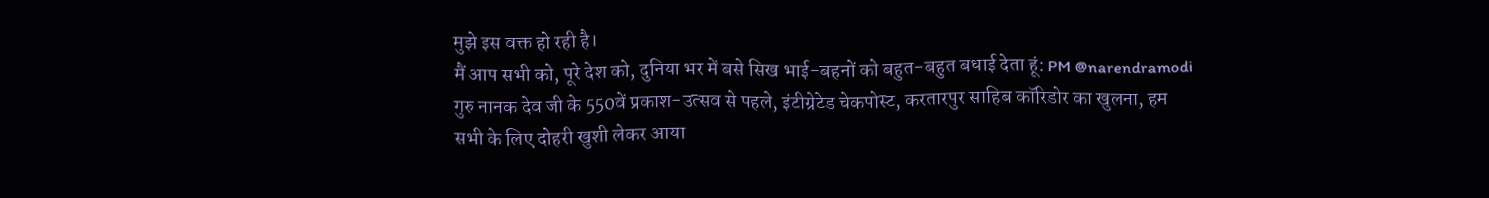मुझे इस वक्त हो रही है।
मैं आप सभी को, पूरे देश को, दुनिया भर में बसे सिख भाई-बहनों को बहुत-बहुत बधाई देता हूं: PM @narendramodi
गुरु नानक देव जी के 550वें प्रकाश-उत्सव से पहले, इंटीग्रेटेड चेकपोस्ट, करतारपुर साहिब कॉरिडोर का खुलना, हम सभी के लिए दोहरी खुशी लेकर आया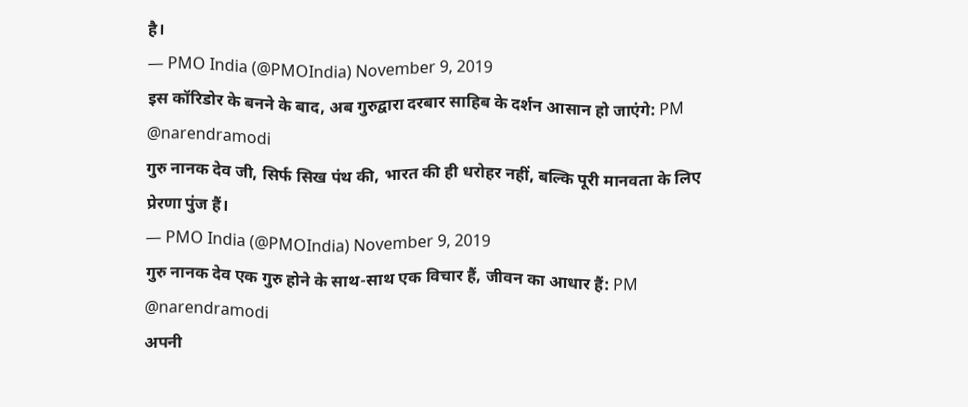है।
— PMO India (@PMOIndia) November 9, 2019
इस कॉरिडोर के बनने के बाद, अब गुरुद्वारा दरबार साहिब के दर्शन आसान हो जाएंगे: PM @narendramodi
गुरु नानक देव जी, सिर्फ सिख पंथ की, भारत की ही धरोहर नहीं, बल्कि पूरी मानवता के लिए प्रेरणा पुंज हैं।
— PMO India (@PMOIndia) November 9, 2019
गुरु नानक देव एक गुरु होने के साथ-साथ एक विचार हैं, जीवन का आधार हैं: PM @narendramodi
अपनी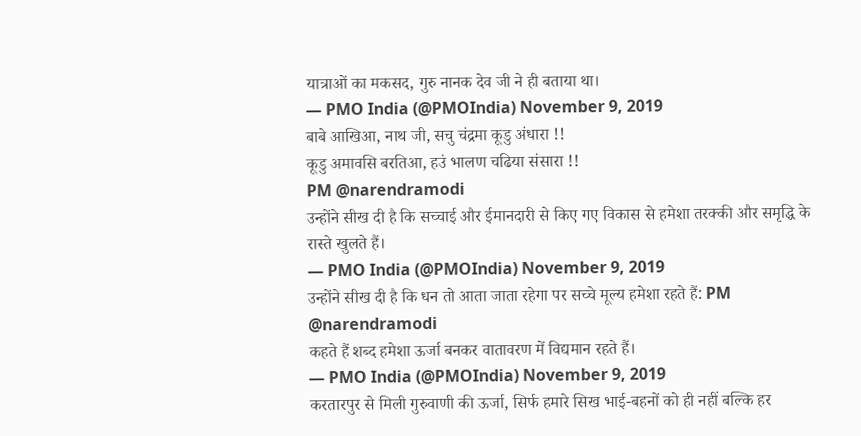यात्राओं का मकसद, गुरु नानक देव जी ने ही बताया था।
— PMO India (@PMOIndia) November 9, 2019
बाबे आखिआ, नाथ जी, सचु चंद्रमा कूडु अंधारा !!
कूडु अमावसि बरतिआ, हउं भालण चढिया संसारा !!
PM @narendramodi
उन्होंने सीख दी है कि सच्चाई और ईमानदारी से किए गए विकास से हमेशा तरक्की और समृद्धि के रास्ते खुलते हैं।
— PMO India (@PMOIndia) November 9, 2019
उन्होंने सीख दी है कि धन तो आता जाता रहेगा पर सच्चे मूल्य हमेशा रहते हैं: PM @narendramodi
कहते हैं शब्द हमेशा ऊर्जा बनकर वातावरण में विद्यमान रहते हैं।
— PMO India (@PMOIndia) November 9, 2019
करतारपुर से मिली गुरुवाणी की ऊर्जा, सिर्फ हमारे सिख भाई-बहनों को ही नहीं बल्कि हर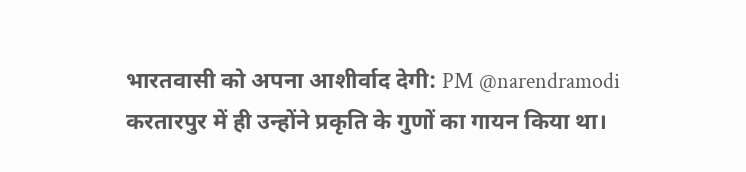भारतवासी को अपना आशीर्वाद देगी: PM @narendramodi
करतारपुर में ही उन्होंने प्रकृति के गुणों का गायन किया था।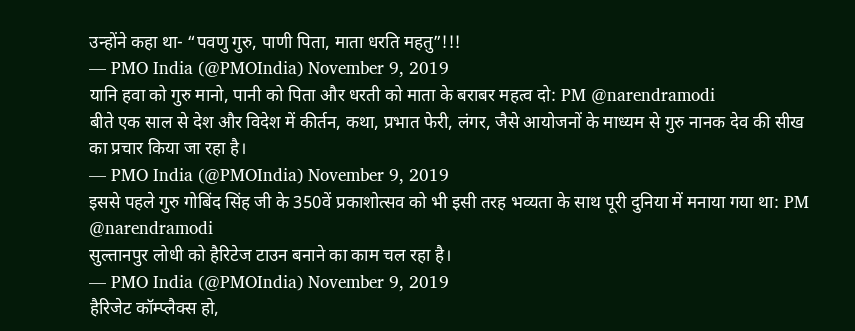उन्होंने कहा था- “पवणु गुरु, पाणी पिता, माता धरति महतु”!!!
— PMO India (@PMOIndia) November 9, 2019
यानि हवा को गुरु मानो, पानी को पिता और धरती को माता के बराबर महत्व दो: PM @narendramodi
बीते एक साल से देश और विदेश में कीर्तन, कथा, प्रभात फेरी, लंगर, जैसे आयोजनों के माध्यम से गुरु नानक देव की सीख का प्रचार किया जा रहा है।
— PMO India (@PMOIndia) November 9, 2019
इससे पहले गुरु गोबिंद सिंह जी के 350वें प्रकाशोत्सव को भी इसी तरह भव्यता के साथ पूरी दुनिया में मनाया गया था: PM @narendramodi
सुल्तानपुर लोधी को हैरिटेज टाउन बनाने का काम चल रहा है।
— PMO India (@PMOIndia) November 9, 2019
हैरिजेट कॉम्प्लैक्स हो,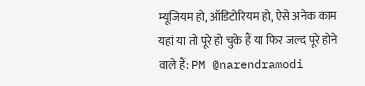म्यूजियम हो, ऑडिटोरियम हो, ऐसे अनेक काम यहां या तो पूरे हो चुके हैं या फिर जल्द पूरे होने वाले हैं: PM @narendramodi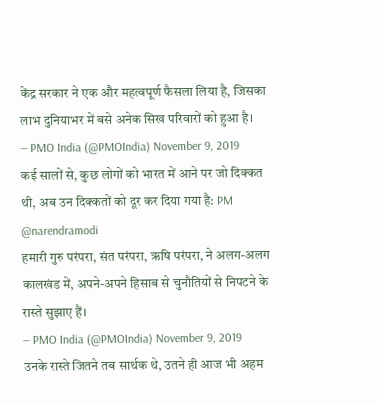केंद्र सरकार ने एक और महत्वपूर्ण फैसला लिया है, जिसका लाभ दुनियाभर में बसे अनेक सिख परिवारों को हुआ है।
— PMO India (@PMOIndia) November 9, 2019
कई सालों से, कुछ लोगों को भारत में आने पर जो दिक्कत थी, अब उन दिक्कतों को दूर कर दिया गया है: PM @narendramodi
हमारी गुरु परंपरा, संत परंपरा, ऋषि परंपरा, ने अलग-अलग कालखंड में, अपने-अपने हिसाब से चुनौतियों से निपटने के रास्ते सुझाए हैं।
— PMO India (@PMOIndia) November 9, 2019
उनके रास्ते जितने तब सार्थक थे, उतने ही आज भी अहम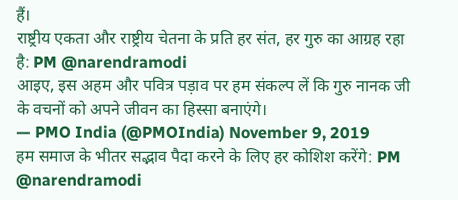हैं।
राष्ट्रीय एकता और राष्ट्रीय चेतना के प्रति हर संत, हर गुरु का आग्रह रहा है: PM @narendramodi
आइए, इस अहम और पवित्र पड़ाव पर हम संकल्प लें कि गुरु नानक जी के वचनों को अपने जीवन का हिस्सा बनाएंगे।
— PMO India (@PMOIndia) November 9, 2019
हम समाज के भीतर सद्भाव पैदा करने के लिए हर कोशिश करेंगे: PM @narendramodi